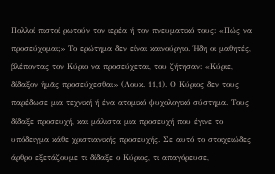Πολλοί πιστοί ρωτούν τον ιερέα ή τον πνευματικό τους: «Πώς να προσεύχομαι;» Το ερώτημα δεν είναι καινούργιο. Ήδη οι μαθητές, βλέποντας τον Κύριο να προσεύχεται, του ζήτησαν: «Κύριε, δίδαξον ἡμᾶς προσεύχεσθαι» (Λουκ. 11,1). Ο Κύριος δεν τους παρέδωσε μια τεχνική ή ένα ατομικό ψυχολογικό σύστημα. Τους δίδαξε προσευχή, και μάλιστα μια προσευχή που έγινε το υπόδειγμα κάθε χριστιανικής προσευχής. Σε αυτό το στοιχειώδες άρθρο εξετάζουμε τι δίδαξε ο Κύριος, τι απαγόρευσε,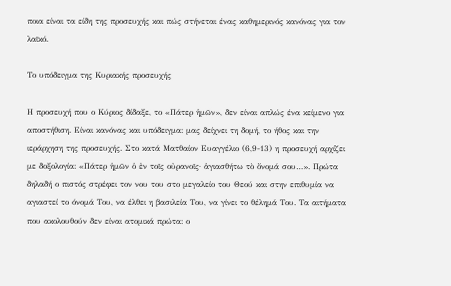ποια είναι τα είδη της προσευχής και πώς στήνεται ένας καθημερινός κανόνας για τον λαϊκό.

Το υπόδειγμα της Κυριακής προσευχής

Η προσευχή που ο Κύριος δίδαξε, το «Πάτερ ἡμῶν», δεν είναι απλώς ένα κείμενο για αποστήθιση. Είναι κανόνας και υπόδειγμα: μας δείχνει τη δομή, το ήθος και την ιεράρχηση της προσευχής. Στο κατά Ματθαίον Ευαγγέλιο (6,9-13) η προσευχή αρχίζει με δοξολογία: «Πάτερ ἡμῶν ὁ ἐν τοῖς οὐρανοῖς· ἁγιασθήτω τὸ ὄνομά σου…». Πρώτα δηλαδή ο πιστός στρέφει τον νου του στο μεγαλείο του Θεού και στην επιθυμία να αγιαστεί το όνομά Του, να έλθει η βασιλεία Του, να γίνει το θέλημά Του. Τα αιτήματα που ακολουθούν δεν είναι ατομικά πρώτα: ο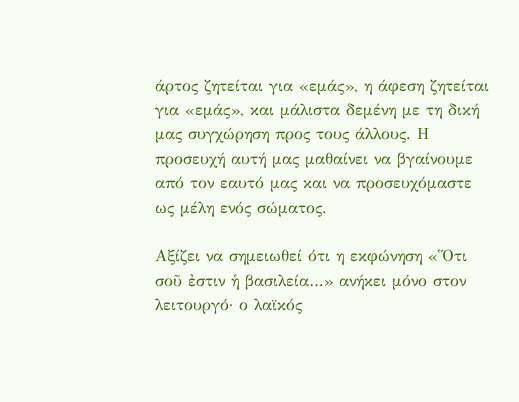άρτος ζητείται για «εμάς», η άφεση ζητείται για «εμάς», και μάλιστα δεμένη με τη δική μας συγχώρηση προς τους άλλους. Η προσευχή αυτή μας μαθαίνει να βγαίνουμε από τον εαυτό μας και να προσευχόμαστε ως μέλη ενός σώματος.

Αξίζει να σημειωθεί ότι η εκφώνηση «Ὅτι σοῦ ἐστιν ἡ βασιλεία…» ανήκει μόνο στον λειτουργό· ο λαϊκός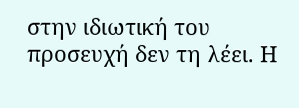στην ιδιωτική του προσευχή δεν τη λέει. Η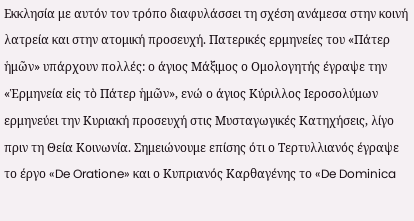Εκκλησία με αυτόν τον τρόπο διαφυλάσσει τη σχέση ανάμεσα στην κοινή λατρεία και στην ατομική προσευχή. Πατερικές ερμηνείες του «Πάτερ ἡμῶν» υπάρχουν πολλές: ο άγιος Μάξιμος ο Ομολογητής έγραψε την «Ἑρμηνεία εἰς τὸ Πάτερ ἡμῶν», ενώ ο άγιος Κύριλλος Ιεροσολύμων ερμηνεύει την Κυριακή προσευχή στις Μυσταγωγικές Κατηχήσεις, λίγο πριν τη Θεία Κοινωνία. Σημειώνουμε επίσης ότι ο Τερτυλλιανός έγραψε το έργο «De Oratione» και ο Κυπριανός Καρθαγένης το «De Dominica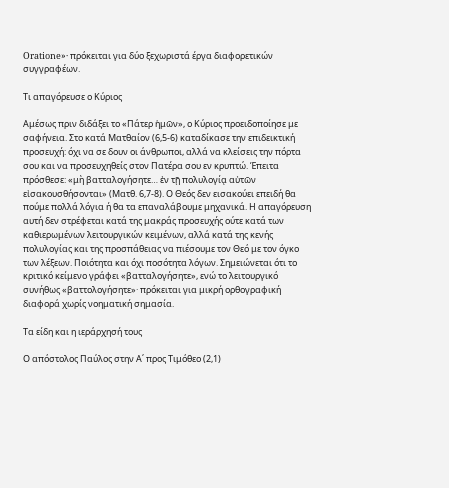Oratione»· πρόκειται για δύο ξεχωριστά έργα διαφορετικών συγγραφέων.

Τι απαγόρευσε ο Κύριος

Αμέσως πριν διδάξει το «Πάτερ ἡμῶν», ο Κύριος προειδοποίησε με σαφήνεια. Στο κατά Ματθαίον (6,5-6) καταδίκασε την επιδεικτική προσευχή: όχι να σε δουν οι άνθρωποι, αλλά να κλείσεις την πόρτα σου και να προσευχηθείς στον Πατέρα σου εν κρυπτώ. Έπειτα πρόσθεσε: «μὴ βατταλογήσητε… ἐν τῇ πολυλογίᾳ αὐτῶν εἰσακουσθήσονται» (Ματθ. 6,7-8). Ο Θεός δεν εισακούει επειδή θα πούμε πολλά λόγια ή θα τα επαναλάβουμε μηχανικά. Η απαγόρευση αυτή δεν στρέφεται κατά της μακράς προσευχής ούτε κατά των καθιερωμένων λειτουργικών κειμένων, αλλά κατά της κενής πολυλογίας και της προσπάθειας να πιέσουμε τον Θεό με τον όγκο των λέξεων. Ποιότητα και όχι ποσότητα λόγων. Σημειώνεται ότι το κριτικό κείμενο γράφει «βατταλογήσητε», ενώ το λειτουργικό συνήθως «βαττολογήσητε»· πρόκειται για μικρή ορθογραφική διαφορά χωρίς νοηματική σημασία.

Τα είδη και η ιεράρχησή τους

Ο απόστολος Παύλος στην Α΄ προς Τιμόθεο (2,1)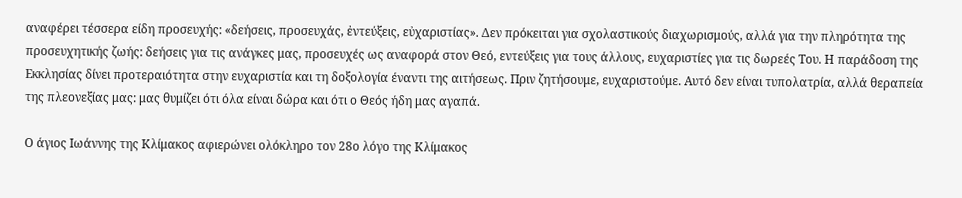αναφέρει τέσσερα είδη προσευχής: «δεήσεις, προσευχάς, ἐντεύξεις, εὐχαριστίας». Δεν πρόκειται για σχολαστικούς διαχωρισμούς, αλλά για την πληρότητα της προσευχητικής ζωής: δεήσεις για τις ανάγκες μας, προσευχές ως αναφορά στον Θεό, εντεύξεις για τους άλλους, ευχαριστίες για τις δωρεές Του. Η παράδοση της Εκκλησίας δίνει προτεραιότητα στην ευχαριστία και τη δοξολογία έναντι της αιτήσεως. Πριν ζητήσουμε, ευχαριστούμε. Αυτό δεν είναι τυπολατρία, αλλά θεραπεία της πλεονεξίας μας: μας θυμίζει ότι όλα είναι δώρα και ότι ο Θεός ήδη μας αγαπά.

Ο άγιος Ιωάννης της Κλίμακος αφιερώνει ολόκληρο τον 28ο λόγο της Κλίμακος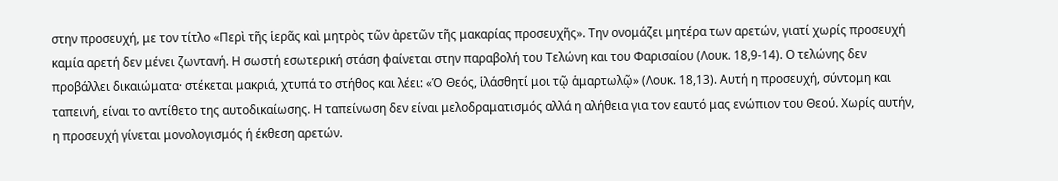στην προσευχή, με τον τίτλο «Περὶ τῆς ἱερᾶς καὶ μητρὸς τῶν ἀρετῶν τῆς μακαρίας προσευχῆς». Την ονομάζει μητέρα των αρετών, γιατί χωρίς προσευχή καμία αρετή δεν μένει ζωντανή. Η σωστή εσωτερική στάση φαίνεται στην παραβολή του Τελώνη και του Φαρισαίου (Λουκ. 18,9-14). Ο τελώνης δεν προβάλλει δικαιώματα· στέκεται μακριά, χτυπά το στήθος και λέει: «Ὁ Θεός, ἱλάσθητί μοι τῷ ἁμαρτωλῷ» (Λουκ. 18,13). Αυτή η προσευχή, σύντομη και ταπεινή, είναι το αντίθετο της αυτοδικαίωσης. Η ταπείνωση δεν είναι μελοδραματισμός αλλά η αλήθεια για τον εαυτό μας ενώπιον του Θεού. Χωρίς αυτήν, η προσευχή γίνεται μονολογισμός ή έκθεση αρετών.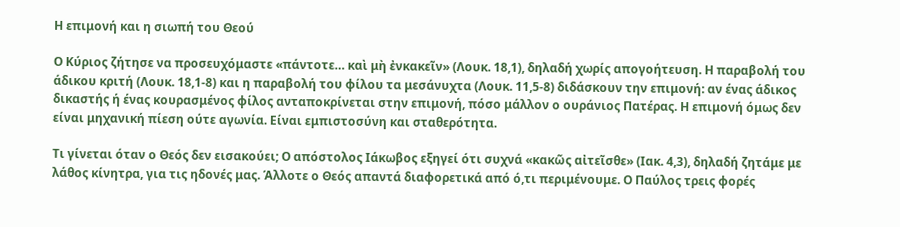Η επιμονή και η σιωπή του Θεού

Ο Κύριος ζήτησε να προσευχόμαστε «πάντοτε… καὶ μὴ ἐνκακεῖν» (Λουκ. 18,1), δηλαδή χωρίς απογοήτευση. Η παραβολή του άδικου κριτή (Λουκ. 18,1-8) και η παραβολή του φίλου τα μεσάνυχτα (Λουκ. 11,5-8) διδάσκουν την επιμονή: αν ένας άδικος δικαστής ή ένας κουρασμένος φίλος ανταποκρίνεται στην επιμονή, πόσο μάλλον ο ουράνιος Πατέρας. Η επιμονή όμως δεν είναι μηχανική πίεση ούτε αγωνία. Είναι εμπιστοσύνη και σταθερότητα.

Τι γίνεται όταν ο Θεός δεν εισακούει; Ο απόστολος Ιάκωβος εξηγεί ότι συχνά «κακῶς αἰτεῖσθε» (Ιακ. 4,3), δηλαδή ζητάμε με λάθος κίνητρα, για τις ηδονές μας. Άλλοτε ο Θεός απαντά διαφορετικά από ό,τι περιμένουμε. Ο Παύλος τρεις φορές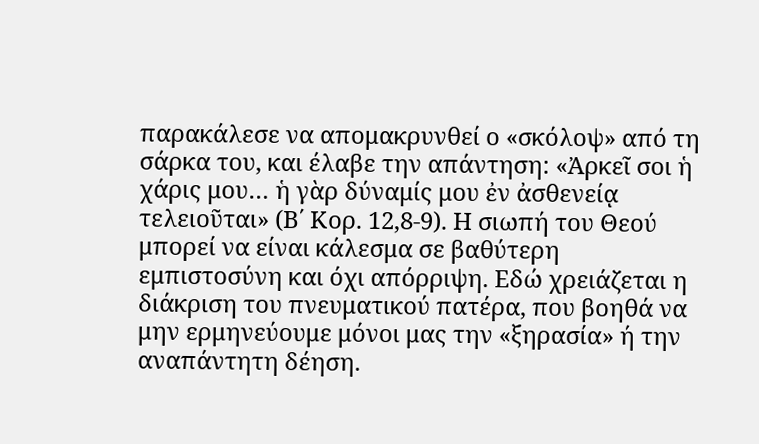παρακάλεσε να απομακρυνθεί ο «σκόλοψ» από τη σάρκα του, και έλαβε την απάντηση: «Ἀρκεῖ σοι ἡ χάρις μου… ἡ γὰρ δύναμίς μου ἐν ἀσθενείᾳ τελειοῦται» (Β΄ Κορ. 12,8-9). Η σιωπή του Θεού μπορεί να είναι κάλεσμα σε βαθύτερη εμπιστοσύνη και όχι απόρριψη. Εδώ χρειάζεται η διάκριση του πνευματικού πατέρα, που βοηθά να μην ερμηνεύουμε μόνοι μας την «ξηρασία» ή την αναπάντητη δέηση.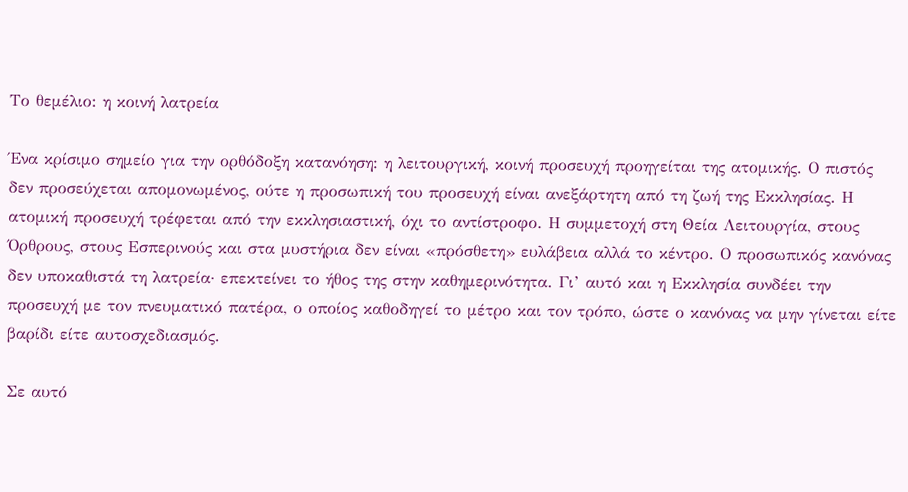Το θεμέλιο: η κοινή λατρεία

Ένα κρίσιμο σημείο για την ορθόδοξη κατανόηση: η λειτουργική, κοινή προσευχή προηγείται της ατομικής. Ο πιστός δεν προσεύχεται απομονωμένος, ούτε η προσωπική του προσευχή είναι ανεξάρτητη από τη ζωή της Εκκλησίας. Η ατομική προσευχή τρέφεται από την εκκλησιαστική, όχι το αντίστροφο. Η συμμετοχή στη Θεία Λειτουργία, στους Όρθρους, στους Εσπερινούς και στα μυστήρια δεν είναι «πρόσθετη» ευλάβεια αλλά το κέντρο. Ο προσωπικός κανόνας δεν υποκαθιστά τη λατρεία· επεκτείνει το ήθος της στην καθημερινότητα. Γι’ αυτό και η Εκκλησία συνδέει την προσευχή με τον πνευματικό πατέρα, ο οποίος καθοδηγεί το μέτρο και τον τρόπο, ώστε ο κανόνας να μην γίνεται είτε βαρίδι είτε αυτοσχεδιασμός.

Σε αυτό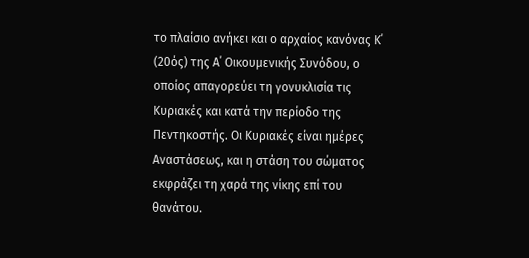το πλαίσιο ανήκει και ο αρχαίος κανόνας Κ΄ (20ός) της Α΄ Οικουμενικής Συνόδου, ο οποίος απαγορεύει τη γονυκλισία τις Κυριακές και κατά την περίοδο της Πεντηκοστής. Οι Κυριακές είναι ημέρες Αναστάσεως, και η στάση του σώματος εκφράζει τη χαρά της νίκης επί του θανάτου.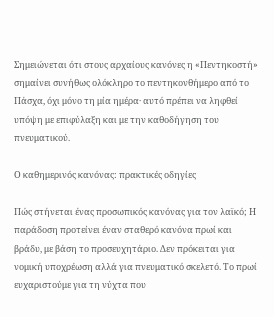Σημειώνεται ότι στους αρχαίους κανόνες η «Πεντηκοστή» σημαίνει συνήθως ολόκληρο το πεντηκονθήμερο από το Πάσχα, όχι μόνο τη μία ημέρα· αυτό πρέπει να ληφθεί υπόψη με επιφύλαξη και με την καθοδήγηση του πνευματικού.

Ο καθημερινός κανόνας: πρακτικές οδηγίες

Πώς στήνεται ένας προσωπικός κανόνας για τον λαϊκό; Η παράδοση προτείνει έναν σταθερό κανόνα πρωί και βράδυ, με βάση το προσευχητάριο. Δεν πρόκειται για νομική υποχρέωση αλλά για πνευματικό σκελετό. Το πρωί ευχαριστούμε για τη νύχτα που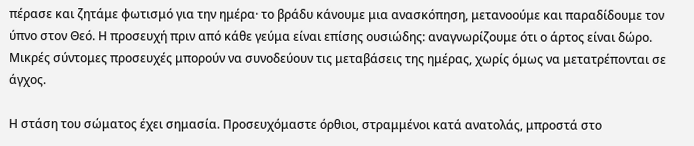πέρασε και ζητάμε φωτισμό για την ημέρα· το βράδυ κάνουμε μια ανασκόπηση, μετανοούμε και παραδίδουμε τον ύπνο στον Θεό. Η προσευχή πριν από κάθε γεύμα είναι επίσης ουσιώδης: αναγνωρίζουμε ότι ο άρτος είναι δώρο. Μικρές σύντομες προσευχές μπορούν να συνοδεύουν τις μεταβάσεις της ημέρας, χωρίς όμως να μετατρέπονται σε άγχος.

Η στάση του σώματος έχει σημασία. Προσευχόμαστε όρθιοι, στραμμένοι κατά ανατολάς, μπροστά στο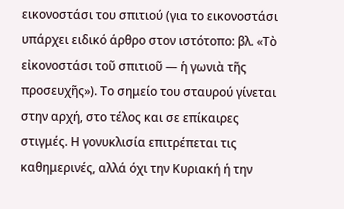εικονοστάσι του σπιτιού (για το εικονοστάσι υπάρχει ειδικό άρθρο στον ιστότοπο: βλ. «Τὸ εἰκονοστάσι τοῦ σπιτιοῦ — ἡ γωνιὰ τῆς προσευχῆς»). Το σημείο του σταυρού γίνεται στην αρχή, στο τέλος και σε επίκαιρες στιγμές. Η γονυκλισία επιτρέπεται τις καθημερινές, αλλά όχι την Κυριακή ή την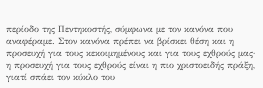περίοδο της Πεντηκοστής, σύμφωνα με τον κανόνα που αναφέραμε. Στον κανόνα πρέπει να βρίσκει θέση και η προσευχή για τους κεκοιμημένους και για τους εχθρούς μας· η προσευχή για τους εχθρούς είναι η πιο χριστοειδής πράξη, γιατί σπάει τον κύκλο του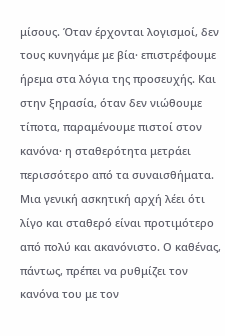μίσους. Όταν έρχονται λογισμοί, δεν τους κυνηγάμε με βία· επιστρέφουμε ήρεμα στα λόγια της προσευχής. Και στην ξηρασία, όταν δεν νιώθουμε τίποτα, παραμένουμε πιστοί στον κανόνα· η σταθερότητα μετράει περισσότερο από τα συναισθήματα. Μια γενική ασκητική αρχή λέει ότι λίγο και σταθερό είναι προτιμότερο από πολύ και ακανόνιστο. Ο καθένας, πάντως, πρέπει να ρυθμίζει τον κανόνα του με τον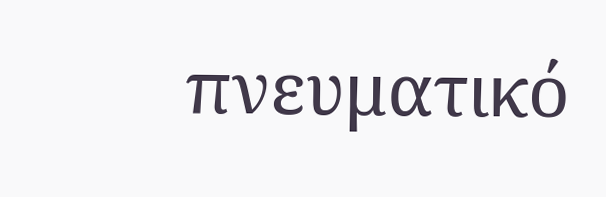πνευματικό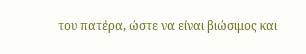του πατέρα, ώστε να είναι βιώσιμος και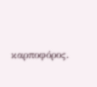καρποφόρος.